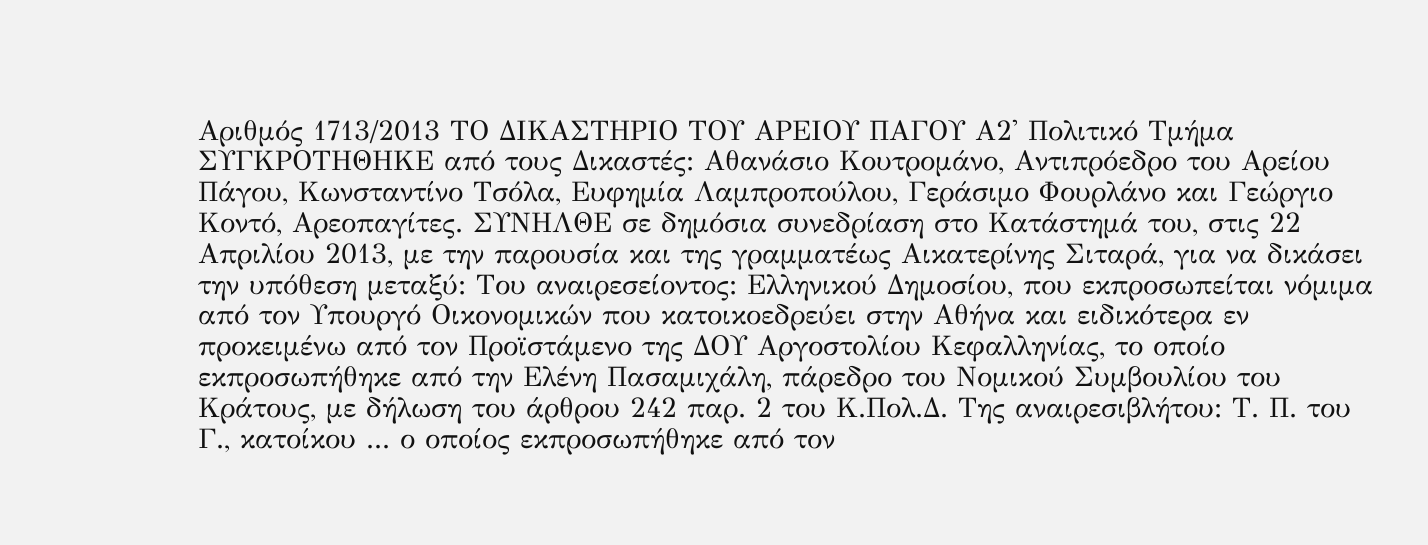Αριθμός 1713/2013 ΤΟ ΔΙΚΑΣΤΗΡΙΟ ΤΟΥ ΑΡΕΙΟΥ ΠΑΓΟΥ Α2' Πολιτικό Τμήμα ΣΥΓΚΡΟΤΗΘΗΚΕ από τους Δικαστές: Αθανάσιο Κουτρομάνο, Αντιπρόεδρο του Αρείου Πάγου, Κωνσταντίνο Τσόλα, Ευφημία Λαμπροπούλου, Γεράσιμο Φουρλάνο και Γεώργιο Κοντό, Αρεοπαγίτες. ΣΥΝΗΛΘΕ σε δημόσια συνεδρίαση στο Κατάστημά του, στις 22 Απριλίου 2013, με την παρουσία και της γραμματέως Αικατερίνης Σιταρά, για να δικάσει την υπόθεση μεταξύ: Του αναιρεσείοντος: Ελληνικού Δημοσίου, που εκπροσωπείται νόμιμα από τον Υπουργό Οικονομικών που κατοικοεδρεύει στην Αθήνα και ειδικότερα εν προκειμένω από τον Προϊστάμενο της ΔΟΥ Αργοστολίου Κεφαλληνίας, το οποίο εκπροσωπήθηκε από την Ελένη Πασαμιχάλη, πάρεδρο του Νομικού Συμβουλίου του Κράτους, με δήλωση του άρθρου 242 παρ. 2 του Κ.Πολ.Δ. Της αναιρεσιβλήτου: Τ. Π. του Γ., κατοίκου ... ο οποίος εκπροσωπήθηκε από τον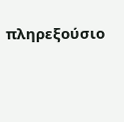πληρεξούσιο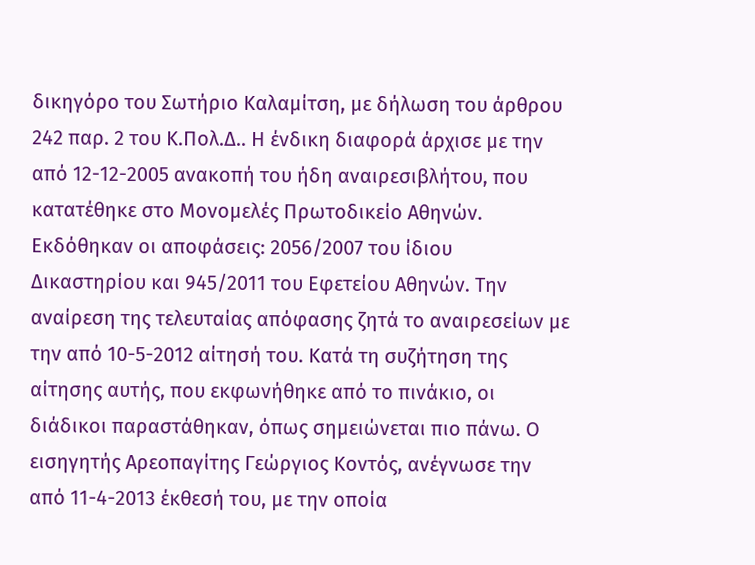δικηγόρο του Σωτήριο Καλαμίτση, με δήλωση του άρθρου 242 παρ. 2 του Κ.Πολ.Δ.. Η ένδικη διαφορά άρχισε με την από 12-12-2005 ανακοπή του ήδη αναιρεσιβλήτου, που κατατέθηκε στο Μονομελές Πρωτοδικείο Αθηνών. Εκδόθηκαν οι αποφάσεις: 2056/2007 του ίδιου Δικαστηρίου και 945/2011 του Εφετείου Αθηνών. Την αναίρεση της τελευταίας απόφασης ζητά το αναιρεσείων με την από 10-5-2012 αίτησή του. Κατά τη συζήτηση της αίτησης αυτής, που εκφωνήθηκε από το πινάκιο, οι διάδικοι παραστάθηκαν, όπως σημειώνεται πιο πάνω. Ο εισηγητής Αρεοπαγίτης Γεώργιος Κοντός, ανέγνωσε την από 11-4-2013 έκθεσή του, με την οποία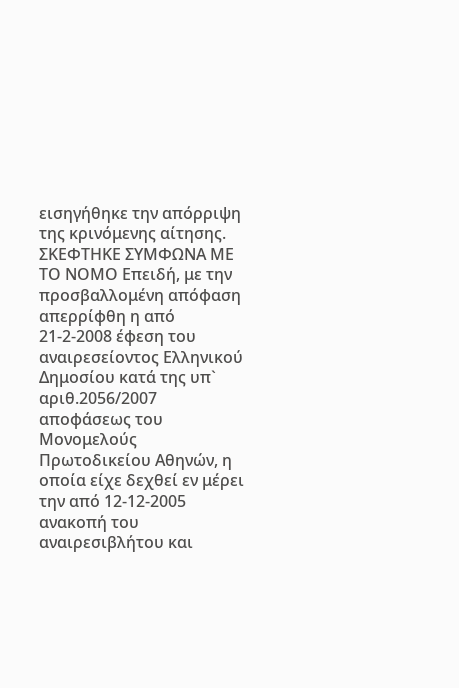εισηγήθηκε την απόρριψη της κρινόμενης αίτησης. ΣΚΕΦΤΗΚΕ ΣΥΜΦΩΝΑ ΜΕ ΤΟ ΝΟΜΟ Επειδή, με την προσβαλλομένη απόφαση απερρίφθη η από 21-2-2008 έφεση του αναιρεσείοντος Ελληνικού Δημοσίου κατά της υπ` αριθ.2056/2007 αποφάσεως του Μονομελούς Πρωτοδικείου Αθηνών, η οποία είχε δεχθεί εν μέρει την από 12-12-2005 ανακοπή του αναιρεσιβλήτου και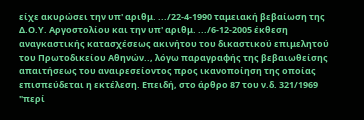είχε ακυρώσει την υπ' αριθμ. .../22-4-1990 ταμειακή βεβαίωση της Δ.Ο.Υ. Αργοστολίου και την υπ' αριθμ. .../6-12-2005 έκθεση αναγκαστικής κατασχέσεως ακινήτου του δικαστικού επιμελητού του Πρωτοδικείου Αθηνών.., λόγω παραγραφής της βεβαιωθείσης απαιτήσεως του αναιρεσείοντος προς ικανοποίηση της οποίας επισπεύδεται η εκτέλεση. Επειδή, στο άρθρο 87 του ν.δ. 321/1969 "περί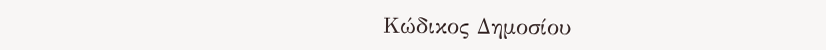Κώδικος Δημοσίου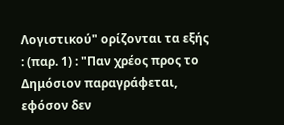Λογιστικού" ορίζονται τα εξής : (παρ. 1) : "Παν χρέος προς το Δημόσιον παραγράφεται, εφόσον δεν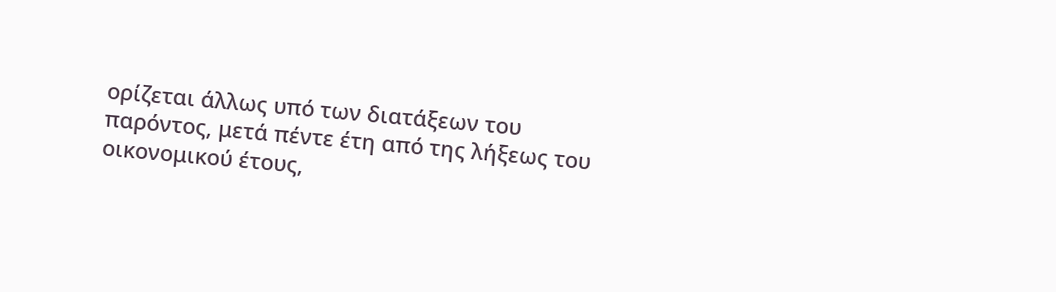ορίζεται άλλως υπό των διατάξεων του παρόντος, μετά πέντε έτη από της λήξεως του οικονομικού έτους,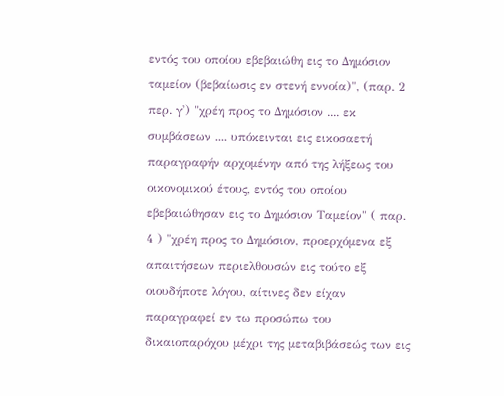εντός του οποίου εβεβαιώθη εις το Δημόσιον ταμείον (βεβαίωσις εν στενή εννοία)", (παρ. 2 περ. γ') "χρέη προς το Δημόσιον .... εκ συμβάσεων .... υπόκεινται εις εικοσαετή παραγραφήν αρχομένην από της λήξεως του οικονομικού έτους, εντός του οποίου εβεβαιώθησαν εις το Δημόσιον Ταμείον" ( παρ. 4 ) "χρέη προς το Δημόσιον, προερχόμενα εξ απαιτήσεων περιελθουσών εις τούτο εξ οιουδήποτε λόγου, αίτινες δεν είχαν παραγραφεί εν τω προσώπω του δικαιοπαρόχου μέχρι της μεταβιβάσεώς των εις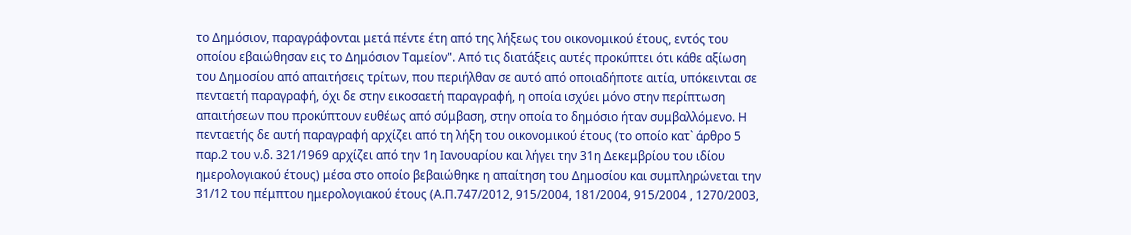το Δημόσιον, παραγράφονται μετά πέντε έτη από της λήξεως του οικονομικού έτους, εντός του οποίου εβαιώθησαν εις το Δημόσιον Ταμείον". Από τις διατάξεις αυτές προκύπτει ότι κάθε αξίωση του Δημοσίου από απαιτήσεις τρίτων, που περιήλθαν σε αυτό από οποιαδήποτε αιτία, υπόκεινται σε πενταετή παραγραφή, όχι δε στην εικοσαετή παραγραφή, η οποία ισχύει μόνο στην περίπτωση απαιτήσεων που προκύπτουν ευθέως από σύμβαση, στην οποία το δημόσιο ήταν συμβαλλόμενο. Η πενταετής δε αυτή παραγραφή αρχίζει από τη λήξη του οικονομικού έτους (το οποίο κατ` άρθρο 5 παρ.2 του ν.δ. 321/1969 αρχίζει από την 1η Ιανουαρίου και λήγει την 31η Δεκεμβρίου του ιδίου ημερολογιακού έτους) μέσα στο οποίο βεβαιώθηκε η απαίτηση του Δημοσίου και συμπληρώνεται την 31/12 του πέμπτου ημερολογιακού έτους (Α.Π.747/2012, 915/2004, 181/2004, 915/2004 , 1270/2003,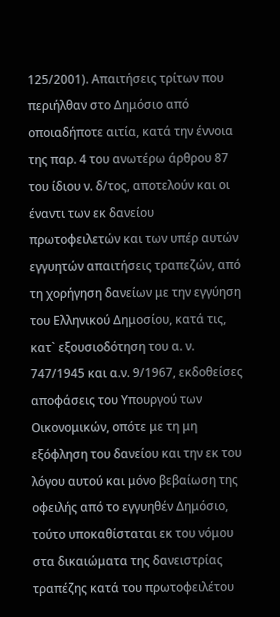125/2001). Απαιτήσεις τρίτων που περιήλθαν στο Δημόσιο από οποιαδήποτε αιτία, κατά την έννοια της παρ. 4 του ανωτέρω άρθρου 87 του ίδιου ν. δ/τος, αποτελούν και οι έναντι των εκ δανείου πρωτοφειλετών και των υπέρ αυτών εγγυητών απαιτήσεις τραπεζών, από τη χορήγηση δανείων με την εγγύηση του Ελληνικού Δημοσίου, κατά τις, κατ` εξουσιοδότηση του α. ν. 747/1945 και α.ν. 9/1967, εκδοθείσες αποφάσεις του Υπουργού των Οικονομικών, οπότε με τη μη εξόφληση του δανείου και την εκ του λόγου αυτού και μόνο βεβαίωση της οφειλής από το εγγυηθέν Δημόσιο, τούτο υποκαθίσταται εκ του νόμου στα δικαιώματα της δανειστρίας τραπέζης κατά του πρωτοφειλέτου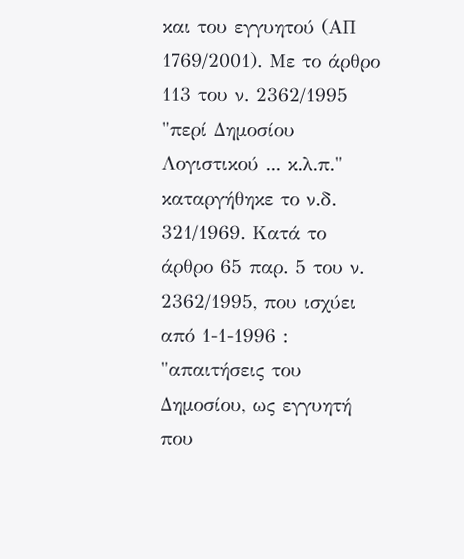και του εγγυητού (ΑΠ 1769/2001). Με το άρθρο 113 του ν. 2362/1995 "περί Δημοσίου Λογιστικού ... κ.λ.π." καταργήθηκε το ν.δ. 321/1969. Κατά το άρθρο 65 παρ. 5 του ν. 2362/1995, που ισχύει από 1-1-1996 : "απαιτήσεις του Δημοσίου, ως εγγυητή που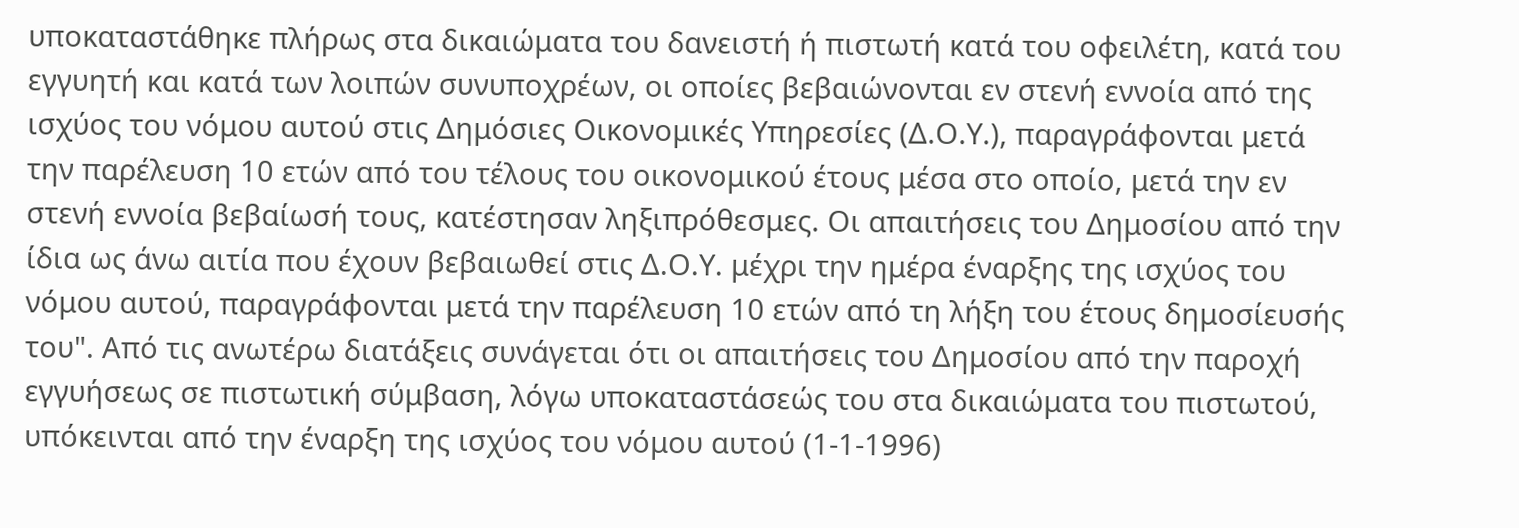υποκαταστάθηκε πλήρως στα δικαιώματα του δανειστή ή πιστωτή κατά του οφειλέτη, κατά του εγγυητή και κατά των λοιπών συνυποχρέων, οι οποίες βεβαιώνονται εν στενή εννοία από της ισχύος του νόμου αυτού στις Δημόσιες Οικονομικές Υπηρεσίες (Δ.Ο.Υ.), παραγράφονται μετά την παρέλευση 10 ετών από του τέλους του οικονομικού έτους μέσα στο οποίο, μετά την εν στενή εννοία βεβαίωσή τους, κατέστησαν ληξιπρόθεσμες. Οι απαιτήσεις του Δημοσίου από την ίδια ως άνω αιτία που έχουν βεβαιωθεί στις Δ.Ο.Υ. μέχρι την ημέρα έναρξης της ισχύος του νόμου αυτού, παραγράφονται μετά την παρέλευση 10 ετών από τη λήξη του έτους δημοσίευσής του". Από τις ανωτέρω διατάξεις συνάγεται ότι οι απαιτήσεις του Δημοσίου από την παροχή εγγυήσεως σε πιστωτική σύμβαση, λόγω υποκαταστάσεώς του στα δικαιώματα του πιστωτού, υπόκεινται από την έναρξη της ισχύος του νόμου αυτού (1-1-1996)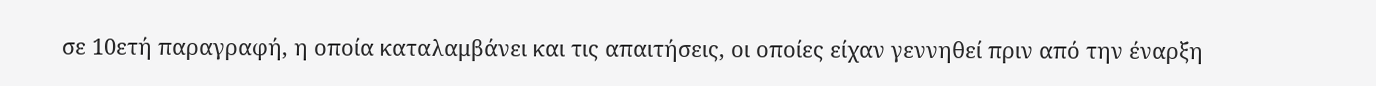σε 10ετή παραγραφή, η οποία καταλαμβάνει και τις απαιτήσεις, οι οποίες είχαν γεννηθεί πριν από την έναρξη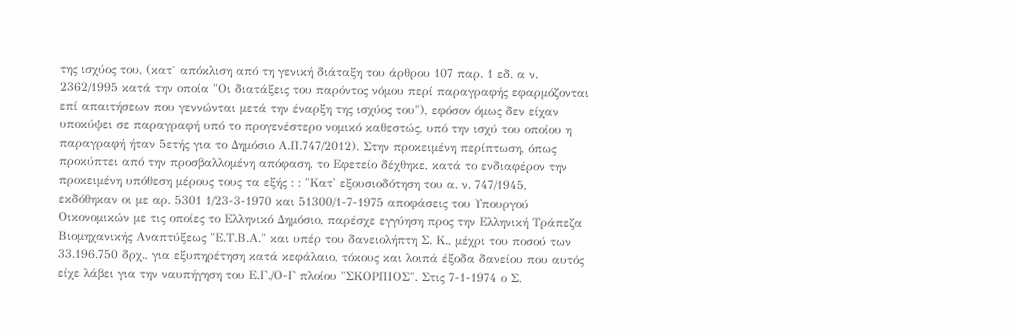της ισχύος του, (κατ` απόκλιση από τη γενική διάταξη του άρθρου 107 παρ. 1 εδ. α ν. 2362/1995 κατά την οποία "Οι διατάξεις του παρόντος νόμου περί παραγραφής εφαρμόζονται επί απαιτήσεων που γεννώνται μετά την έναρξη της ισχύος του"), εφόσον όμως δεν είχαν υποκύψει σε παραγραφή υπό το προγενέστερο νομικό καθεστώς, υπό την ισχύ του οποίου η παραγραφή ήταν 5ετής για το Δημόσιο Α.Π.747/2012). Στην προκειμένη περίπτωση, όπως προκύπτει από την προσβαλλομένη απόφαση, το Εφετείο δέχθηκε, κατά το ενδιαφέρον την προκειμένη υπόθεση μέρους τους τα εξής : : "Κατ' εξουσιοδότηση του α. ν. 747/1945, εκδόθηκαν οι με αρ. 5301 1/23-3-1970 και 51300/1-7-1975 αποφάσεις του Υπουργού Οικονομικών με τις οποίες το Ελληνικό Δημόσιο, παρέσχε εγγύηση προς την Ελληνική Τράπεζα Βιομηχανικής Αναπτύξεως "Ε.Τ.Β.Α." και υπέρ του δανειολήπτη Σ. Κ., μέχρι του ποσού των 33.196.750 δρχ., για εξυπηρέτηση κατά κεφάλαιο, τόκους και λοιπά έξοδα δανείου που αυτός είχε λάβει για την ναυπήγηση του Ε.Γ./Ο-Γ πλοίου "ΣΚΟΡΠΙΟΣ". Στις 7-1-1974 ο Σ.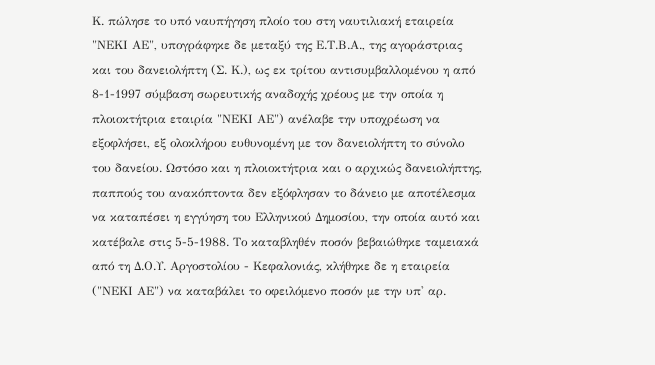Κ. πώλησε το υπό ναυπήγηση πλοίο του στη ναυτιλιακή εταιρεία "ΝΕΚΙ ΑΕ", υπογράφηκε δε μεταξύ της Ε.Τ.Β.Α., της αγοράστριας και του δανειολήπτη (Σ. Κ.), ως εκ τρίτου αντισυμβαλλομένου η από 8-1-1997 σύμβαση σωρευτικής αναδοχής χρέους με την οποία η πλοιοκτήτρια εταιρία "ΝΕΚΙ ΑΕ") ανέλαβε την υποχρέωση να εξοφλήσει, εξ ολοκλήρου ευθυνομένη με τον δανειολήπτη το σύνολο του δανείου. Ωστόσο και η πλοιοκτήτρια και ο αρχικώς δανειολήπτης, παππούς του ανακόπτοντα δεν εξόφλησαν το δάνειο με αποτέλεσμα να καταπέσει η εγγύηση του Ελληνικού Δημοσίου, την οποία αυτό και κατέβαλε στις 5-5-1988. Το καταβληθέν ποσόν βεβαιώθηκε ταμειακά από τη Δ.Ο.Υ. Αργοστολίου - Κεφαλονιάς, κλήθηκε δε η εταιρεία ("ΝΕΚΙ ΑΕ") να καταβάλει το οφειλόμενο ποσόν με την υπ' αρ.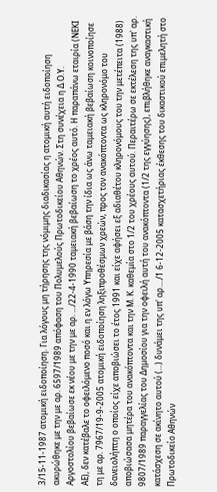3/15-11-1987 ατομική ειδοποίηση. Για λόγους μη τήρησης της νόμιμης διαδικασίας η ατομική αυτή ειδοποίηση ακυρώθηκε με την με αρ. 6597/1989 απόφαση του Πολυμελούς Πρωτοδικείου Αθηνών. Στη συνέχεια η Δ.Ο.Υ. Αργοστολίου βεβαίωσε εκ νέου με την με αρ. .../22-4-1990 ταμειακή βεβαίωση το χρέος αυτό. Η παραπάνω εταιρία (ΝΕΚΙ ΑΕ), δεν κατέβαλε το οφειλόμενο ποσό και η εν λόγω Υπηρεσία με βάση την ίδια ως άνω ταμειακή βεβαίωση κοινοποίησε τη με αρ. 7967/19-9-2005 ατομική ειδοποίηση ληξιπροθέσμων χρεών, προς τον ανακόπτοντα ως κληρονόμο του δανειολήπτη ο οποίος είχε αποβιώσει το έτος 1991 και είχε αφήσει εξ αδιαθέτου κληρονόμους του την μετέπειτα (1988) αποβιώσασα μητέρα του ανακόπτοντα και την Μ. Κ. καθεμία στο 1/2 του χρέους αυτού. Περαιτέρω σε εκτέλεση της υπ' αρ. 9807/1989 παραγγελίας του Δημοσίου για την οφειλή αυτή του ανακόπτοντα (1/2 της εγγύησης), επιβλήθηκε αναγκαστική κατάσχεση σε ακίνητο αυτού (...) δυνάμει της υπ' αρ..../1 6-12-2005 κατασχετήριας έκθεσης του δικαστικού επιμελητή στο Πρωτοδικείο Αθηνών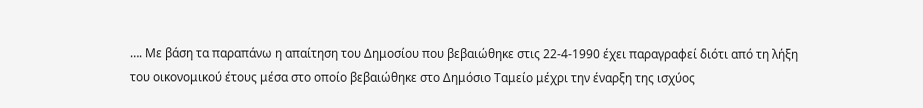…. Με βάση τα παραπάνω η απαίτηση του Δημοσίου που βεβαιώθηκε στις 22-4-1990 έχει παραγραφεί διότι από τη λήξη του οικονομικού έτους μέσα στο οποίο βεβαιώθηκε στο Δημόσιο Ταμείο μέχρι την έναρξη της ισχύος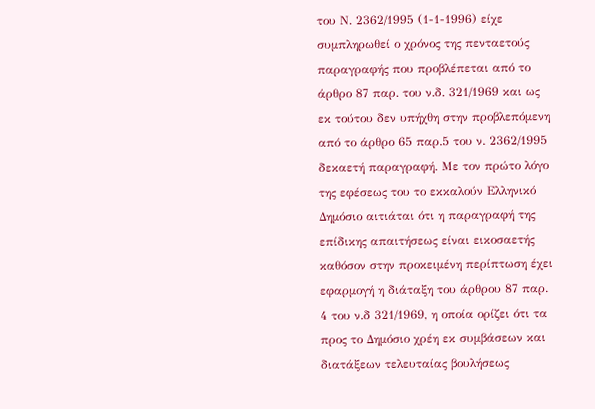του Ν. 2362/1995 (1-1-1996) είχε συμπληρωθεί ο χρόνος της πενταετούς παραγραφής που προβλέπεται από το άρθρο 87 παρ. του ν.δ. 321/1969 και ως εκ τούτου δεν υπήχθη στην προβλεπόμενη από το άρθρο 65 παρ.5 του ν. 2362/1995 δεκαετή παραγραφή. Με τον πρώτο λόγο της εφέσεως του το εκκαλούν Ελληνικό Δημόσιο αιτιάται ότι η παραγραφή της επίδικης απαιτήσεως είναι εικοσαετής καθόσον στην προκειμένη περίπτωση έχει εφαρμογή η διάταξη του άρθρου 87 παρ. 4 του ν.δ 321/1969, η οποία ορίζει ότι τα προς το Δημόσιο χρέη εκ συμβάσεων και διατάξεων τελευταίας βουλήσεως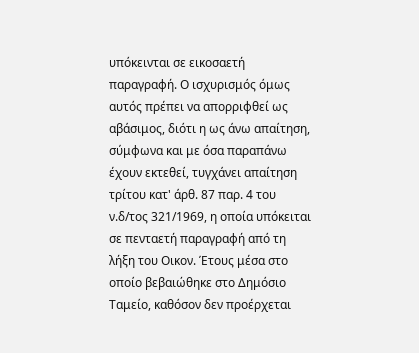υπόκεινται σε εικοσαετή παραγραφή. Ο ισχυρισμός όμως αυτός πρέπει να απορριφθεί ως αβάσιμος, διότι η ως άνω απαίτηση, σύμφωνα και με όσα παραπάνω έχουν εκτεθεί, τυγχάνει απαίτηση τρίτου κατ' άρθ. 87 παρ. 4 του ν.δ/τος 321/1969, η οποία υπόκειται σε πενταετή παραγραφή από τη λήξη του Οικον. Έτους μέσα στο οποίο βεβαιώθηκε στο Δημόσιο Ταμείο, καθόσον δεν προέρχεται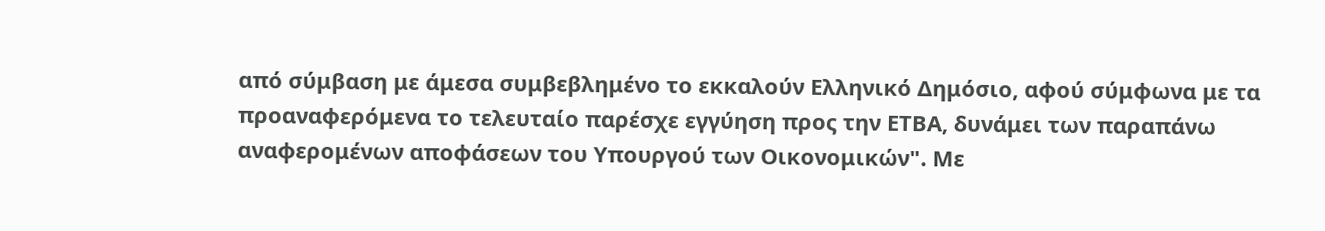από σύμβαση με άμεσα συμβεβλημένο το εκκαλούν Ελληνικό Δημόσιο, αφού σύμφωνα με τα προαναφερόμενα το τελευταίο παρέσχε εγγύηση προς την ΕΤΒΑ, δυνάμει των παραπάνω αναφερομένων αποφάσεων του Υπουργού των Οικονομικών". Με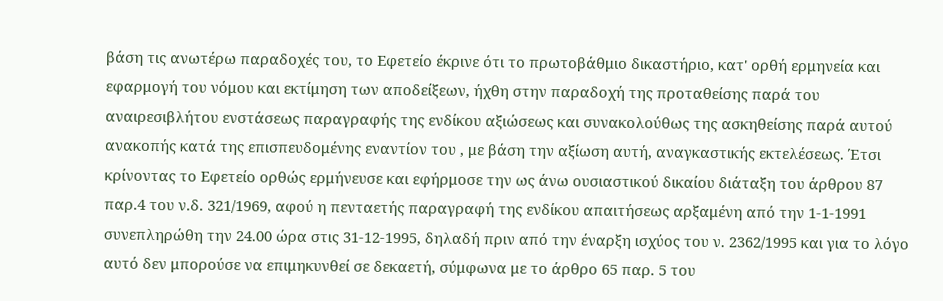βάση τις ανωτέρω παραδοχές του, το Εφετείο έκρινε ότι το πρωτοβάθμιο δικαστήριο, κατ' ορθή ερμηνεία και εφαρμογή του νόμου και εκτίμηση των αποδείξεων, ήχθη στην παραδοχή της προταθείσης παρά του αναιρεσιβλήτου ενστάσεως παραγραφής της ενδίκου αξιώσεως και συνακολούθως της ασκηθείσης παρά αυτού ανακοπής κατά της επισπευδομένης εναντίον του , με βάση την αξίωση αυτή, αναγκαστικής εκτελέσεως. Έτσι κρίνοντας το Εφετείο ορθώς ερμήνευσε και εφήρμοσε την ως άνω ουσιαστικού δικαίου διάταξη του άρθρου 87 παρ.4 του ν.δ. 321/1969, αφού η πενταετής παραγραφή της ενδίκου απαιτήσεως αρξαμένη από την 1-1-1991 συνεπληρώθη την 24.00 ώρα στις 31-12-1995, δηλαδή πριν από την έναρξη ισχύος του ν. 2362/1995 και για το λόγο αυτό δεν μπορούσε να επιμηκυνθεί σε δεκαετή, σύμφωνα με το άρθρο 65 παρ. 5 του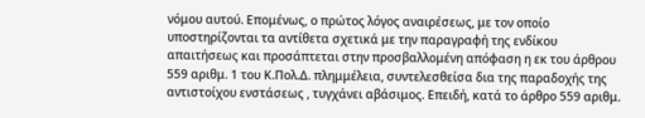νόμου αυτού. Επομένως, ο πρώτος λόγος αναιρέσεως, με τον οποίο υποστηρίζονται τα αντίθετα σχετικά με την παραγραφή της ενδίκου απαιτήσεως και προσάπτεται στην προσβαλλομένη απόφαση η εκ του άρθρου 559 αριθμ. 1 του Κ.Πολ.Δ. πλημμέλεια, συντελεσθείσα δια της παραδοχής της αντιστοίχου ενστάσεως , τυγχάνει αβάσιμος. Επειδή, κατά το άρθρο 559 αριθμ.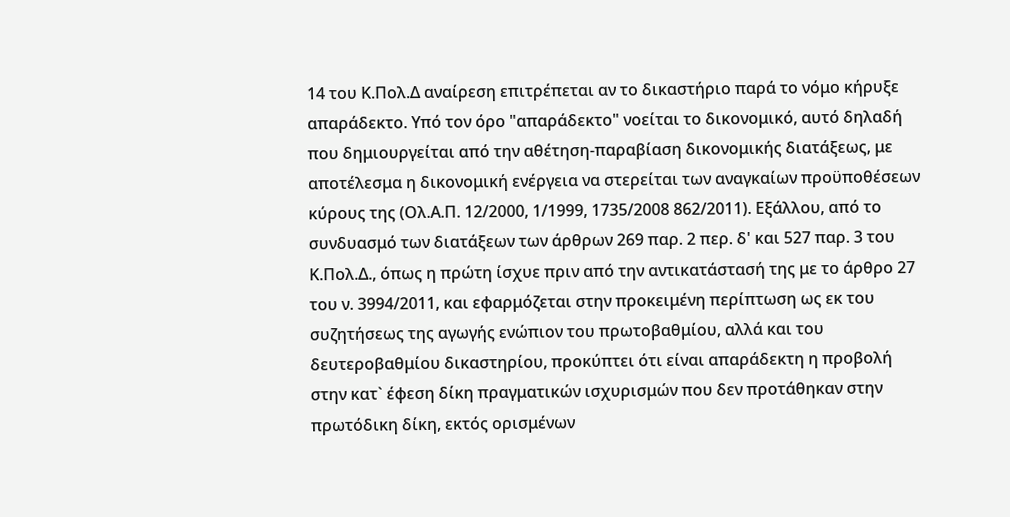14 του Κ.Πολ.Δ αναίρεση επιτρέπεται αν το δικαστήριο παρά το νόμο κήρυξε απαράδεκτο. Υπό τον όρο "απαράδεκτο" νοείται το δικονομικό, αυτό δηλαδή που δημιουργείται από την αθέτηση-παραβίαση δικονομικής διατάξεως, με αποτέλεσμα η δικονομική ενέργεια να στερείται των αναγκαίων προϋποθέσεων κύρους της (Ολ.Α.Π. 12/2000, 1/1999, 1735/2008 862/2011). Εξάλλου, από το συνδυασμό των διατάξεων των άρθρων 269 παρ. 2 περ. δ' και 527 παρ. 3 του Κ.Πολ.Δ., όπως η πρώτη ίσχυε πριν από την αντικατάστασή της με το άρθρο 27 του ν. 3994/2011, και εφαρμόζεται στην προκειμένη περίπτωση ως εκ του συζητήσεως της αγωγής ενώπιον του πρωτοβαθμίου, αλλά και του δευτεροβαθμίου δικαστηρίου, προκύπτει ότι είναι απαράδεκτη η προβολή στην κατ` έφεση δίκη πραγματικών ισχυρισμών που δεν προτάθηκαν στην πρωτόδικη δίκη, εκτός ορισμένων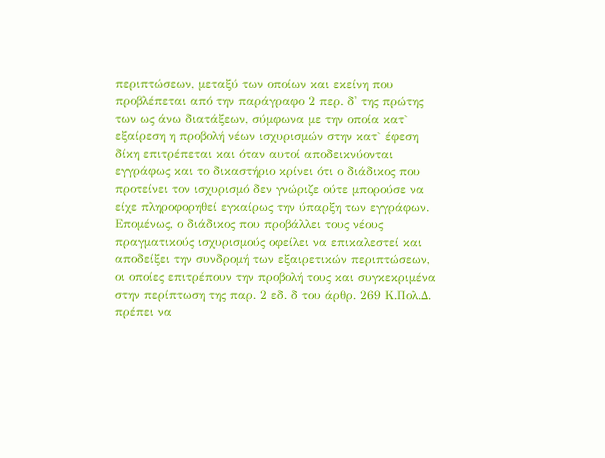περιπτώσεων, μεταξύ των οποίων και εκείνη που προβλέπεται από την παράγραφο 2 περ. δ' της πρώτης των ως άνω διατάξεων, σύμφωνα με την οποία κατ` εξαίρεση η προβολή νέων ισχυρισμών στην κατ` έφεση δίκη επιτρέπεται και όταν αυτοί αποδεικνύονται εγγράφως και το δικαστήριο κρίνει ότι ο διάδικος που προτείνει τον ισχυρισμό δεν γνώριζε ούτε μπορούσε να είχε πληροφορηθεί εγκαίρως την ύπαρξη των εγγράφων. Επομένως, ο διάδικος που προβάλλει τους νέους πραγματικούς ισχυρισμούς οφείλει να επικαλεστεί και αποδείξει την συνδρομή των εξαιρετικών περιπτώσεων, οι οποίες επιτρέπουν την προβολή τους και συγκεκριμένα στην περίπτωση της παρ. 2 εδ. δ του άρθρ. 269 Κ.Πολ.Δ. πρέπει να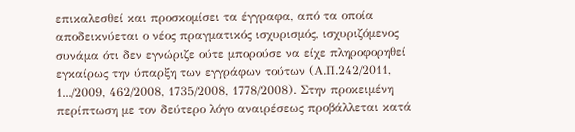επικαλεσθεί και προσκομίσει τα έγγραφα, από τα οποία αποδεικνύεται ο νέος πραγματικός ισχυρισμός, ισχυριζόμενος συνάμα ότι δεν εγνώριζε ούτε μπορούσε να είχε πληροφορηθεί εγκαίρως την ύπαρξη των εγγράφων τούτων (Α.Π.242/2011, 1.../2009, 462/2008, 1735/2008, 1778/2008). Στην προκειμένη περίπτωση με τον δεύτερο λόγο αναιρέσεως προβάλλεται κατά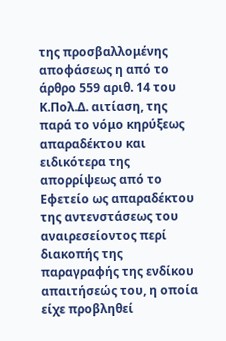της προσβαλλομένης αποφάσεως η από το άρθρο 559 αριθ. 14 του Κ.Πολ.Δ. αιτίαση, της παρά το νόμο κηρύξεως απαραδέκτου και ειδικότερα της απορρίψεως από το Εφετείο ως απαραδέκτου της αντενστάσεως του αναιρεσείοντος περί διακοπής της παραγραφής της ενδίκου απαιτήσεώς του, η οποία είχε προβληθεί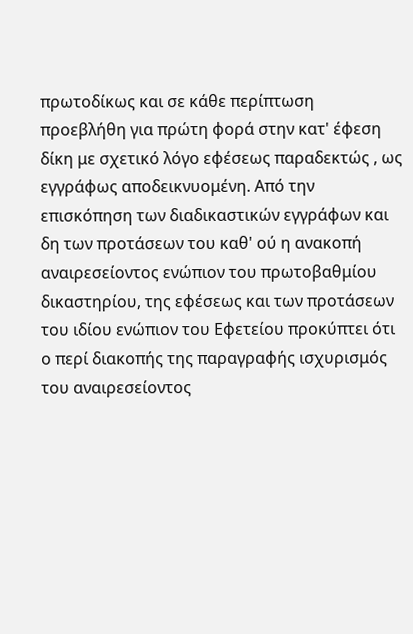πρωτοδίκως και σε κάθε περίπτωση προεβλήθη για πρώτη φορά στην κατ' έφεση δίκη με σχετικό λόγο εφέσεως παραδεκτώς , ως εγγράφως αποδεικνυομένη. Από την επισκόπηση των διαδικαστικών εγγράφων και δη των προτάσεων του καθ' ού η ανακοπή αναιρεσείοντος ενώπιον του πρωτοβαθμίου δικαστηρίου, της εφέσεως και των προτάσεων του ιδίου ενώπιον του Εφετείου προκύπτει ότι ο περί διακοπής της παραγραφής ισχυρισμός του αναιρεσείοντος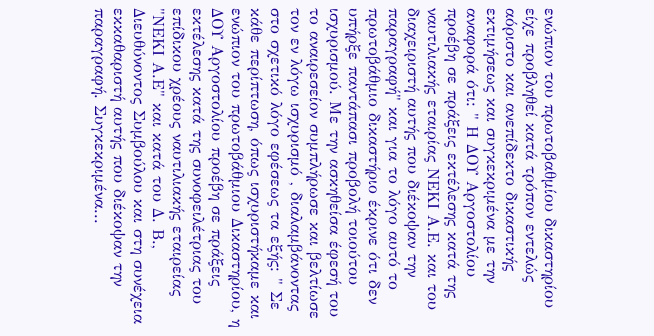ενώπιον του πρωτοβαθμίου δικαστηρίου είχε προβληθεί κατά τρόπον εντελώς αόριστο και ανεπίδεκτο δικαστικής εκτιμήσεως και συγκεκριμένα με την αναφορά ότι: " Η ΔΟΥ Αργοστολίου προέβη σε πράξεις εκτέλεσης κατά της ναυτιλιακής εταιρίας ΝΕΚΙ Α.Ε. και του διαχειριστή αυτής που διέκοψαν την παραγραφή" και για το λόγο αυτό το πρωτοβάθμιο δικαστήριο έκρινε ότι δεν υπήρξε παντάπασι προβολή τοιούτου ισχυρισμού. Με την ασκηθείσα έφεσή του το αναιρεσείον συμπλήρωσε και βελτίωσε τον εν λόγω ισχυρισμό , διαλαμβάνοντας στο σχετικό λόγο εφέσεως τα εξής: " Σε κάθε περίπτωση, όπως ισχυριστήκαμε και ενώπιον του πρωτοβάθμιου Δικαστηρίου, η ΔΟΥ Αργοστολίου προέβη σε πράξεις εκτέλεσης κατά της συνοφειλέτριας του επίδικου χρέους ναυτιλιακής εταιρείας "ΝΕΚΙ Α.Ε" και κατά του Δ. Β., Διευθύνοντος Συμβούλου και στη συνέχεια εκκαθαριστή αυτής που διέκοψαν την παραγραφή. Συγκεκριμένα...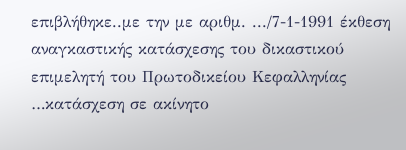επιβλήθηκε..με την με αριθμ. .../7-1-1991 έκθεση αναγκαστικής κατάσχεσης του δικαστικού επιμελητή του Πρωτοδικείου Κεφαλληνίας …κατάσχεση σε ακίνητο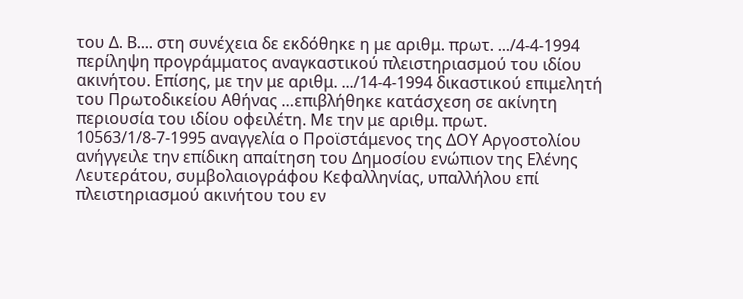του Δ. Β.... στη συνέχεια δε εκδόθηκε η με αριθμ. πρωτ. .../4-4-1994 περίληψη προγράμματος αναγκαστικού πλειστηριασμού του ιδίου ακινήτου. Επίσης, με την με αριθμ. .../14-4-1994 δικαστικού επιμελητή του Πρωτοδικείου Αθήνας …επιβλήθηκε κατάσχεση σε ακίνητη περιουσία του ιδίου οφειλέτη. Με την με αριθμ. πρωτ. 10563/1/8-7-1995 αναγγελία ο Προϊστάμενος της ΔΟΥ Αργοστολίου ανήγγειλε την επίδικη απαίτηση του Δημοσίου ενώπιον της Ελένης Λευτεράτου, συμβολαιογράφου Κεφαλληνίας, υπαλλήλου επί πλειστηριασμού ακινήτου του εν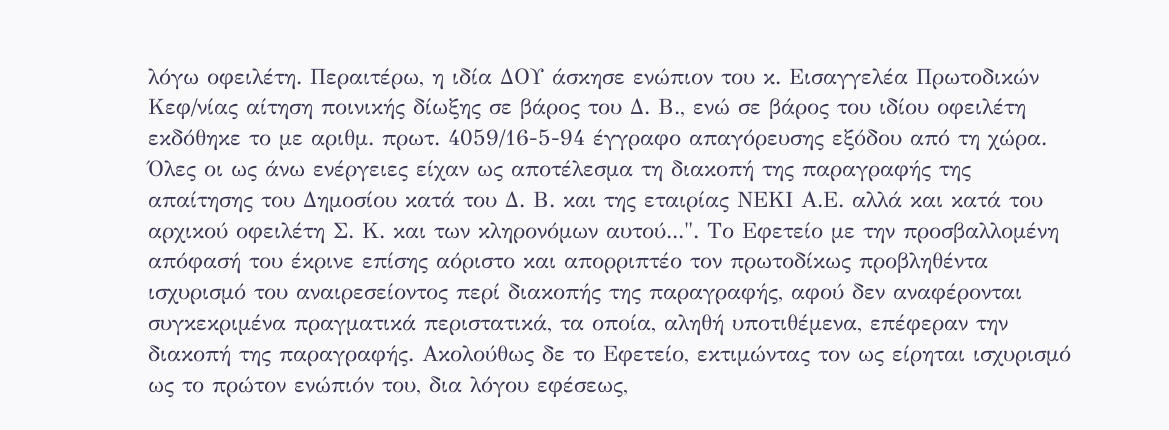λόγω οφειλέτη. Περαιτέρω, η ιδία ΔΟΥ άσκησε ενώπιον του κ. Εισαγγελέα Πρωτοδικών Κεφ/νίας αίτηση ποινικής δίωξης σε βάρος του Δ. Β., ενώ σε βάρος του ιδίου οφειλέτη εκδόθηκε το με αριθμ. πρωτ. 4059/16-5-94 έγγραφο απαγόρευσης εξόδου από τη χώρα. Όλες οι ως άνω ενέργειες είχαν ως αποτέλεσμα τη διακοπή της παραγραφής της απαίτησης του Δημοσίου κατά του Δ. Β. και της εταιρίας ΝΕΚΙ Α.Ε. αλλά και κατά του αρχικού οφειλέτη Σ. Κ. και των κληρονόμων αυτού...". Το Εφετείο με την προσβαλλομένη απόφασή του έκρινε επίσης αόριστο και απορριπτέο τον πρωτοδίκως προβληθέντα ισχυρισμό του αναιρεσείοντος περί διακοπής της παραγραφής, αφού δεν αναφέρονται συγκεκριμένα πραγματικά περιστατικά, τα οποία, αληθή υποτιθέμενα, επέφεραν την διακοπή της παραγραφής. Ακολούθως δε το Εφετείο, εκτιμώντας τον ως είρηται ισχυρισμό ως το πρώτον ενώπιόν του, δια λόγου εφέσεως,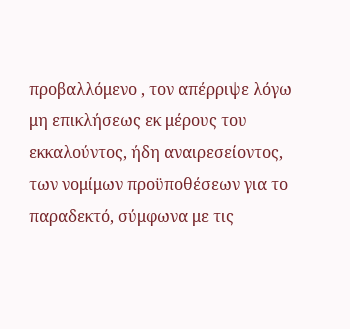προβαλλόμενο , τον απέρριψε λόγω μη επικλήσεως εκ μέρους του εκκαλούντος, ήδη αναιρεσείοντος, των νομίμων προϋποθέσεων για το παραδεκτό, σύμφωνα με τις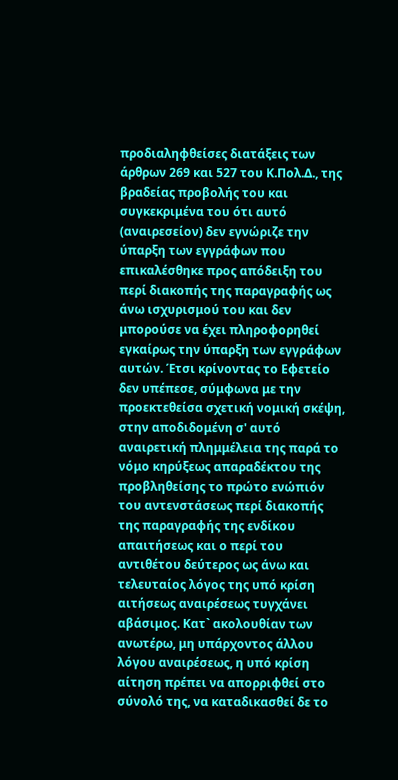προδιαληφθείσες διατάξεις των άρθρων 269 και 527 του Κ.Πολ.Δ., της βραδείας προβολής του και συγκεκριμένα του ότι αυτό (αναιρεσείον) δεν εγνώριζε την ύπαρξη των εγγράφων που επικαλέσθηκε προς απόδειξη του περί διακοπής της παραγραφής ως άνω ισχυρισμού του και δεν μπορούσε να έχει πληροφορηθεί εγκαίρως την ύπαρξη των εγγράφων αυτών. Έτσι κρίνοντας το Εφετείο δεν υπέπεσε, σύμφωνα με την προεκτεθείσα σχετική νομική σκέψη, στην αποδιδομένη σ' αυτό αναιρετική πλημμέλεια της παρά το νόμο κηρύξεως απαραδέκτου της προβληθείσης το πρώτο ενώπιόν του αντενστάσεως περί διακοπής της παραγραφής της ενδίκου απαιτήσεως και ο περί του αντιθέτου δεύτερος ως άνω και τελευταίος λόγος της υπό κρίση αιτήσεως αναιρέσεως τυγχάνει αβάσιμος. Κατ` ακολουθίαν των ανωτέρω, μη υπάρχοντος άλλου λόγου αναιρέσεως, η υπό κρίση αίτηση πρέπει να απορριφθεί στο σύνολό της, να καταδικασθεί δε το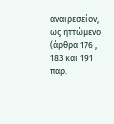αναιρεσείον, ως ηττώμενο (άρθρα 176 , 183 και 191 παρ.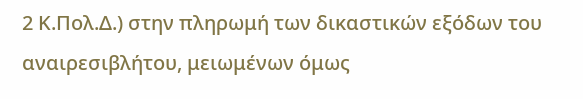2 Κ.Πολ.Δ.) στην πληρωμή των δικαστικών εξόδων του αναιρεσιβλήτου, μειωμένων όμως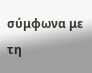σύμφωνα με τη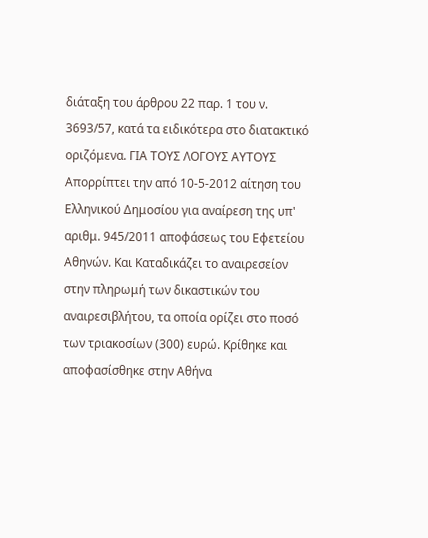διάταξη του άρθρου 22 παρ. 1 του ν. 3693/57, κατά τα ειδικότερα στο διατακτικό οριζόμενα. ΓΙΑ ΤΟΥΣ ΛΟΓΟΥΣ ΑΥΤΟΥΣ Απορρίπτει την από 10-5-2012 αίτηση του Ελληνικού Δημοσίου για αναίρεση της υπ' αριθμ. 945/2011 αποφάσεως του Εφετείου Αθηνών. Και Καταδικάζει το αναιρεσείον στην πληρωμή των δικαστικών του αναιρεσιβλήτου, τα οποία ορίζει στο ποσό των τριακοσίων (300) ευρώ. Κρίθηκε και αποφασίσθηκε στην Αθήνα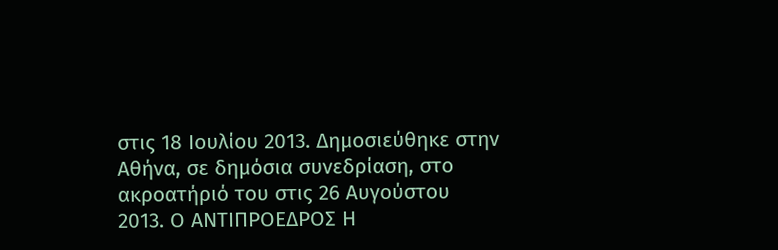στις 18 Ιουλίου 2013. Δημοσιεύθηκε στην Αθήνα, σε δημόσια συνεδρίαση, στο ακροατήριό του στις 26 Αυγούστου 2013. Ο ΑΝΤΙΠΡΟΕΔΡΟΣ Η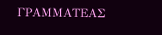ΓΡΑΜΜΑΤΕΑΣ